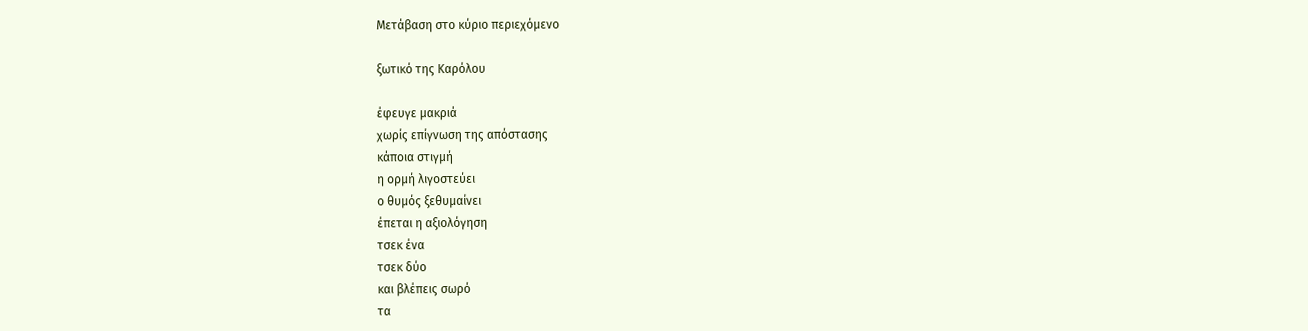Μετάβαση στο κύριο περιεχόμενο

ξωτικό της Καρόλου

έφευγε μακριά
χωρίς επίγνωση της απόστασης
κάποια στιγμή
η ορμή λιγοστεύει
ο θυμός ξεθυμαίνει
έπεται η αξιολόγηση
τσεκ ένα
τσεκ δύο
και βλέπεις σωρό
τα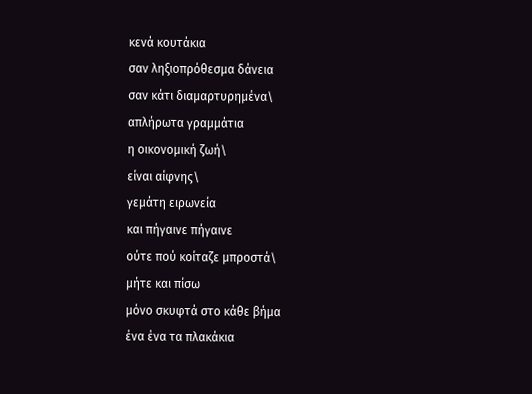κενά κουτάκια
σαν ληξιοπρόθεσμα δάνεια
σαν κάτι διαμαρτυρημένα\
απλήρωτα γραμμάτια
η οικονομική ζωή\
είναι αίφνης\
γεμάτη ειρωνεία
και πήγαινε πήγαινε
ούτε πού κοίταζε μπροστά\
μήτε και πίσω
μόνο σκυφτά στο κάθε βήμα
ένα ένα τα πλακάκια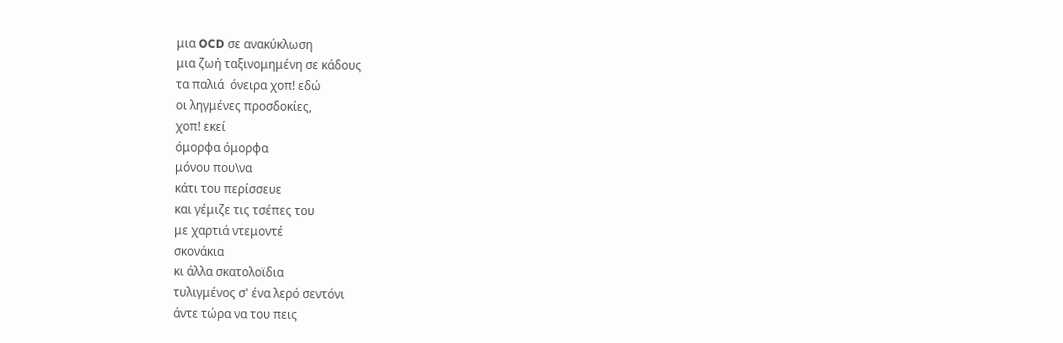μια OCD σε ανακύκλωση
μια ζωή ταξινομημένη σε κάδους
τα παλιά  όνειρα χοπ! εδώ
οι ληγμένες προσδοκίες,
χοπ! εκεί
όμορφα όμορφα
μόνου που\να
κάτι του περίσσευε
και γέμιζε τις τσέπες του
με χαρτιά ντεμοντέ
σκονάκια
κι άλλα σκατολοϊδια
τυλιγμένος σ' ένα λερό σεντόνι
άντε τώρα να του πεις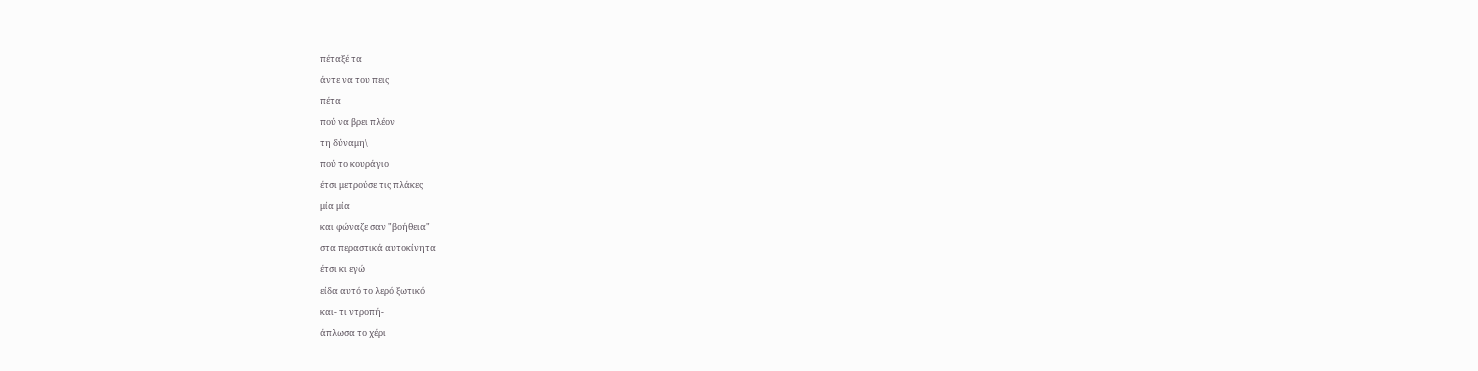πέταξέ τα
άντε να του πεις
πέτα
πού να βρει πλέον
τη δύναμη\
πού το κουράγιο
έτσι μετρούσε τις πλάκες
μία μία
και φώναζε σαν "βοήθεια"
στα περαστικά αυτοκίνητα
έτσι κι εγώ
είδα αυτό το λερό ξωτικό
και- τι ντροπή-
άπλωσα το χέρι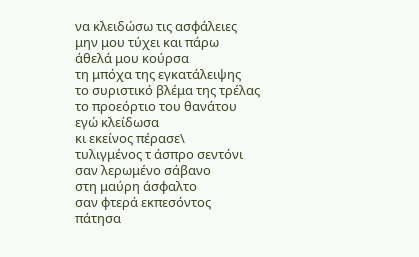να κλειδώσω τις ασφάλειες
μην μου τύχει και πάρω
άθελά μου κούρσα
τη μπόχα της εγκατάλειψης
το συριστικό βλέμα της τρέλας
το προεόρτιο του θανάτου
εγώ κλείδωσα
κι εκείνος πέρασε\
τυλιγμένος τ άσπρο σεντόνι
σαν λερωμένο σάβανο
στη μαύρη άσφαλτο
σαν φτερά εκπεσόντος
πάτησα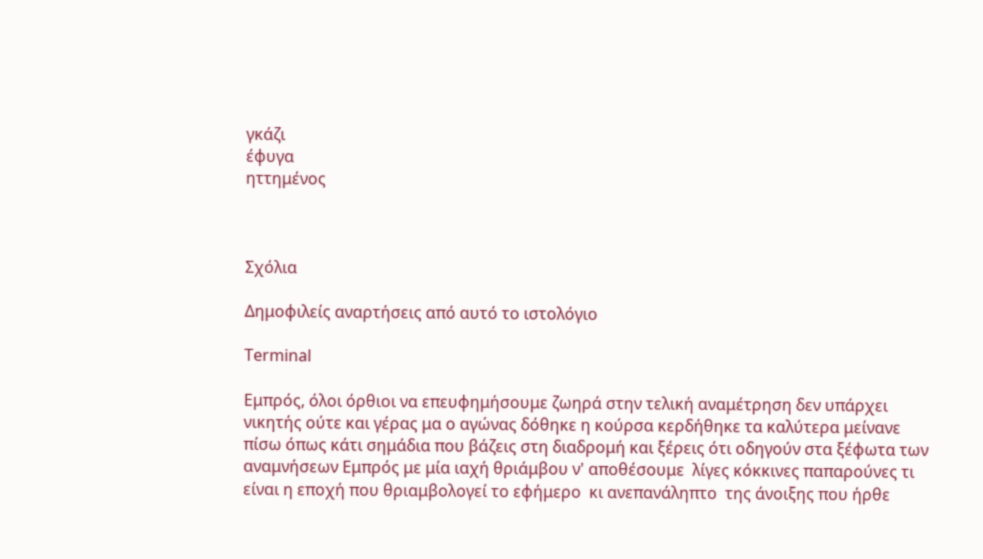γκάζι
έφυγα
ηττημένος



Σχόλια

Δημοφιλείς αναρτήσεις από αυτό το ιστολόγιο

Terminal

Εμπρός, όλοι όρθιοι να επευφημήσουμε ζωηρά στην τελική αναμέτρηση δεν υπάρχει νικητής ούτε και γέρας μα ο αγώνας δόθηκε η κούρσα κερδήθηκε τα καλύτερα μείνανε πίσω όπως κάτι σημάδια που βάζεις στη διαδρομή και ξέρεις ότι οδηγούν στα ξέφωτα των αναμνήσεων Εμπρός με μία ιαχή θριάμβου ν' αποθέσουμε  λίγες κόκκινες παπαρούνες τι είναι η εποχή που θριαμβολογεί το εφήμερο  κι ανεπανάληπτο  της άνοιξης που ήρθε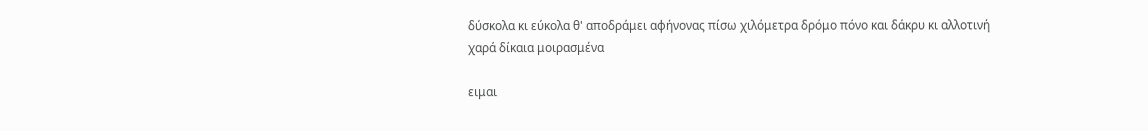δύσκολα κι εύκολα θ' αποδράμει αφήνονας πίσω χιλόμετρα δρόμο πόνο και δάκρυ κι αλλοτινή χαρά δίκαια μοιρασμένα

ειμαι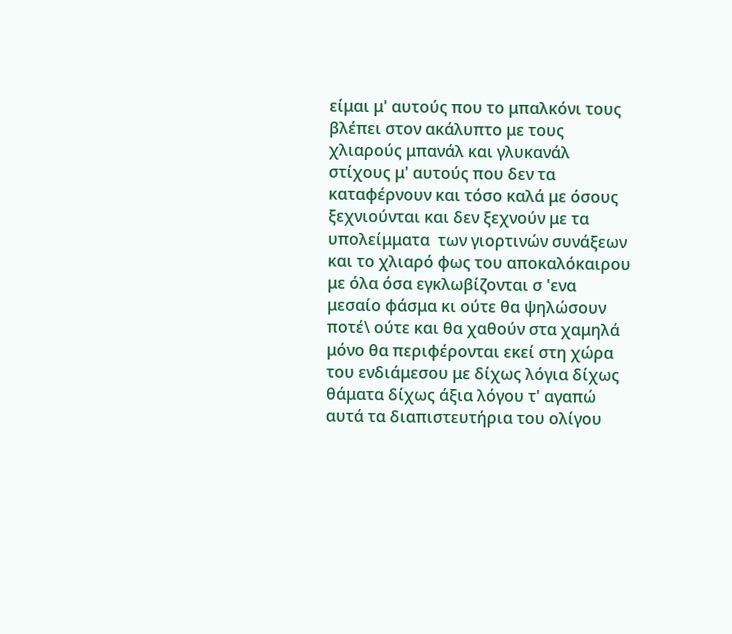είμαι μ' αυτούς που το μπαλκόνι τους βλέπει στον ακάλυπτο με τους χλιαρούς μπανάλ και γλυκανάλ στίχους μ' αυτούς που δεν τα καταφέρνουν και τόσο καλά με όσους ξεχνιούνται και δεν ξεχνούν με τα υπολείμματα  των γιορτινών συνάξεων και το χλιαρό φως του αποκαλόκαιρου με όλα όσα εγκλωβίζονται σ 'ενα μεσαίο φάσμα κι ούτε θα ψηλώσουν ποτέ\ ούτε και θα χαθούν στα χαμηλά μόνο θα περιφέρονται εκεί στη χώρα του ενδιάμεσου με δίχως λόγια δίχως θάματα δίχως άξια λόγου τ' αγαπώ αυτά τα διαπιστευτήρια του ολίγου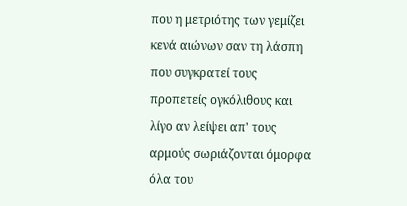που η μετριότης των γεμίζει κενά αιώνων σαν τη λάσπη που συγκρατεί τους προπετείς ογκόλιθους και λίγο αν λείψει απ' τους αρμούς σωριάζονται όμορφα όλα του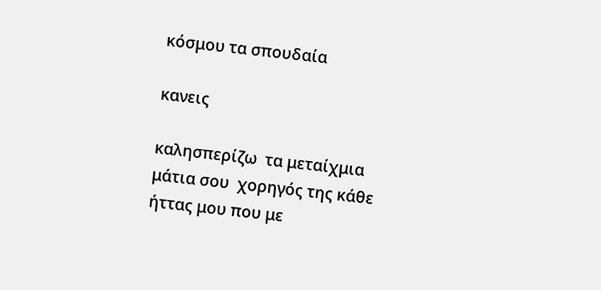κόσμου τα σπουδαία

κανεις

καλησπερίζω  τα μεταίχμια μάτια σου  χορηγός της κάθε ήττας μου που με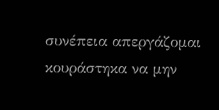συνέπεια απεργάζομαι κουράστηκα να μην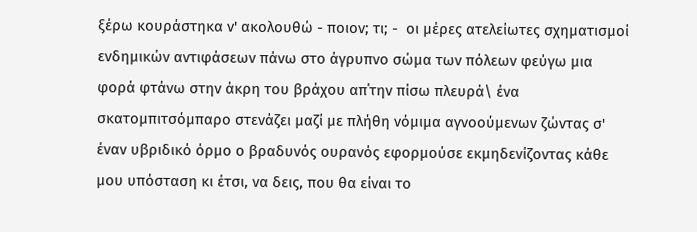ξέρω κουράστηκα ν' ακολουθώ - ποιον; τι; -  οι μέρες ατελείωτες σχηματισμοί ενδημικών αντιφάσεων πάνω στο άγρυπνο σώμα των πόλεων φεύγω μια φορά φτάνω στην άκρη του βράχου απ΄την πίσω πλευρά\ ένα σκατομπιτσόμπαρο στενάζει μαζί με πλήθη νόμιμα αγνοούμενων ζώντας σ' έναν υβριδικό όρμο ο βραδυνός ουρανός εφορμούσε εκμηδενίζοντας κάθε μου υπόσταση κι έτσι, να δεις, που θα είναι το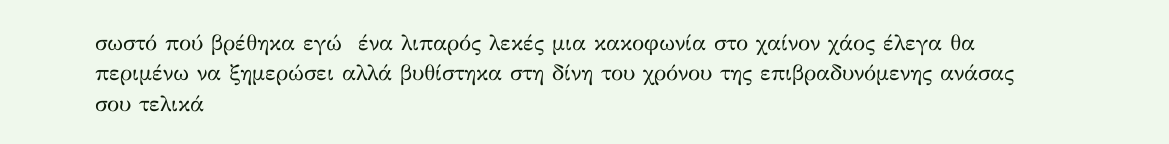σωστό πού βρέθηκα εγώ  ένα λιπαρός λεκές μια κακοφωνία στο χαίνον χάος έλεγα θα περιμένω να ξημερώσει αλλά βυθίστηκα στη δίνη του χρόνου της επιβραδυνόμενης ανάσας σου τελικά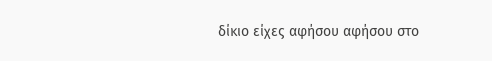δίκιο είχες αφήσου αφήσου στο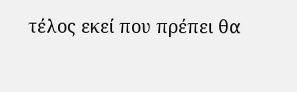τέλος εκεί που πρέπει θα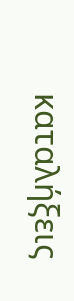καταλήξεις